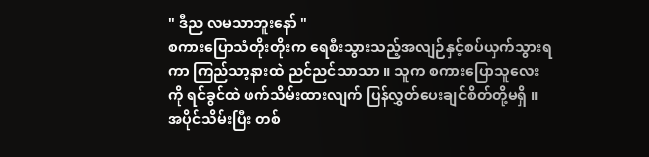" ဒီည လမသာဘူးနော် "
စကားပြောသံတိုးတိုးက ရေစီးသွားသည့်အလျဉ်နှင့်စပ်ယှက်သွားရကာ ကြည်သာ့နားထဲ ညင်ညင်သာသာ ။ သူက စကားပြောသူလေးကို ရင်ခွင်ထဲ ဖက်သိမ်းထားလျက် ပြန်လွှတ်ပေးချင်စိတ်တို့မရှိ ။ အပိုင်သိမ်းပြီး တစ်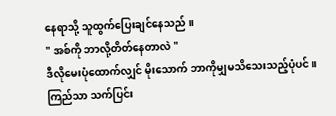နေရာသို့ သူထွက်ပြေးချင်နေသည် ။
" အစ်ကို ဘာလို့တိတ်နေတာလဲ "
ဒီလိုမေးပုံထောက်လျှင် မိုးသောက် ဘာကိုမျှမသိသေးသည့်ပုံပင် ။ ကြည်သာ သက်ပြင်း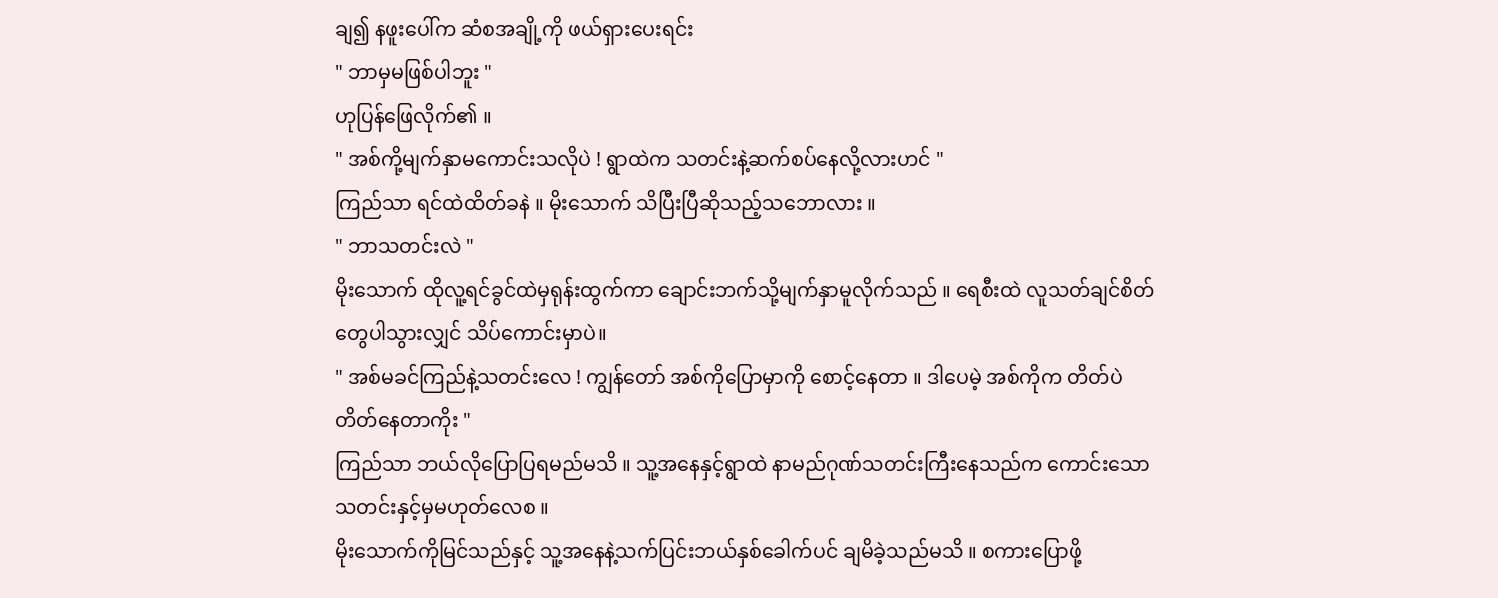ချ၍ နဖူးပေါ်က ဆံစအချို့ကို ဖယ်ရှားပေးရင်း
" ဘာမှမဖြစ်ပါဘူး "
ဟုပြန်ဖြေလိုက်၏ ။
" အစ်ကို့မျက်နှာမကောင်းသလိုပဲ ! ရွာထဲက သတင်းနဲ့ဆက်စပ်နေလို့လားဟင် "
ကြည်သာ ရင်ထဲထိတ်ခနဲ ။ မိုးသောက် သိပြီးပြီဆိုသည့်သဘောလား ။
" ဘာသတင်းလဲ "
မိုးသောက် ထိုလူ့ရင်ခွင်ထဲမှရုန်းထွက်ကာ ချောင်းဘက်သို့မျက်နှာမူလိုက်သည် ။ ရေစီးထဲ လူသတ်ချင်စိတ်တွေပါသွားလျှင် သိပ်ကောင်းမှာပဲ။
" အစ်မခင်ကြည်နဲ့သတင်းလေ ! ကျွန်တော် အစ်ကိုပြောမှာကို စောင့်နေတာ ။ ဒါပေမဲ့ အစ်ကိုက တိတ်ပဲတိတ်နေတာကိုး "
ကြည်သာ ဘယ်လိုပြောပြရမည်မသိ ။ သူ့အနေနှင့်ရွာထဲ နာမည်ဂုဏ်သတင်းကြီးနေသည်က ကောင်းသောသတင်းနှင့်မှမဟုတ်လေစ ။
မိုးသောက်ကိုမြင်သည်နှင့် သူ့အနေနဲ့သက်ပြင်းဘယ်နှစ်ခေါက်ပင် ချမိခဲ့သည်မသိ ။ စကားပြောဖို့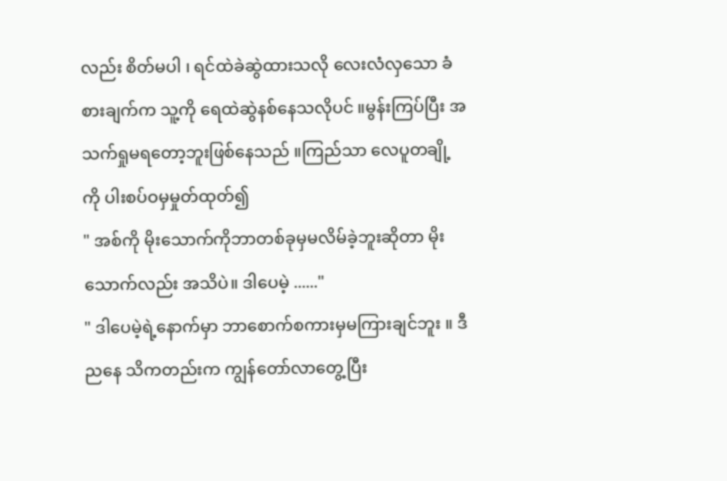လည်း စိတ်မပါ ၊ ရင်ထဲခဲဆွဲထားသလို လေးလံလှသော ခံစားချက်က သူ့ကို ရေထဲဆွဲနစ်နေသလိုပင် ။မွန်းကြပ်ပြီး အသက်ရှုမရတော့ဘူးဖြစ်နေသည် ။ကြည်သာ လေပူတချို့ကို ပါးစပ်ဝမှမှုတ်ထုတ်၍
" အစ်ကို မိုးသောက်ကိုဘာတစ်ခုမှမလိမ်ခဲ့ဘူးဆိုတာ မိုးသောက်လည်း အသိပဲ။ ဒါပေမဲ့ ......"
" ဒါပေမဲ့ရဲ့နောက်မှာ ဘာစောက်စကားမှမကြားချင်ဘူး ။ ဒီညနေ သိကတည်းက ကျွန်တော်လာတွေ့ပြီး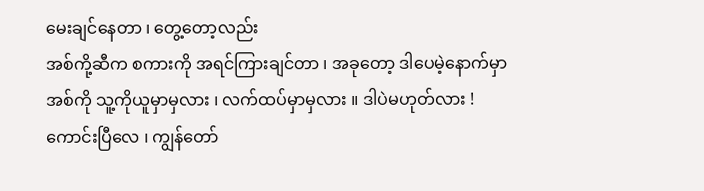မေးချင်နေတာ ၊ တွေ့တော့လည်း
အစ်ကို့ဆီက စကားကို အရင်ကြားချင်တာ ၊ အခုတော့ ဒါပေမဲ့နောက်မှာအစ်ကို သူ့ကိုယူမှာမှလား ၊ လက်ထပ်မှာမှလား ။ ဒါပဲမဟုတ်လား ! ကောင်းပြီလေ ၊ ကျွန်တော်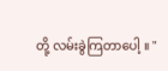တို့ လမ်းခွဲကြတာပေါ့ ။ "